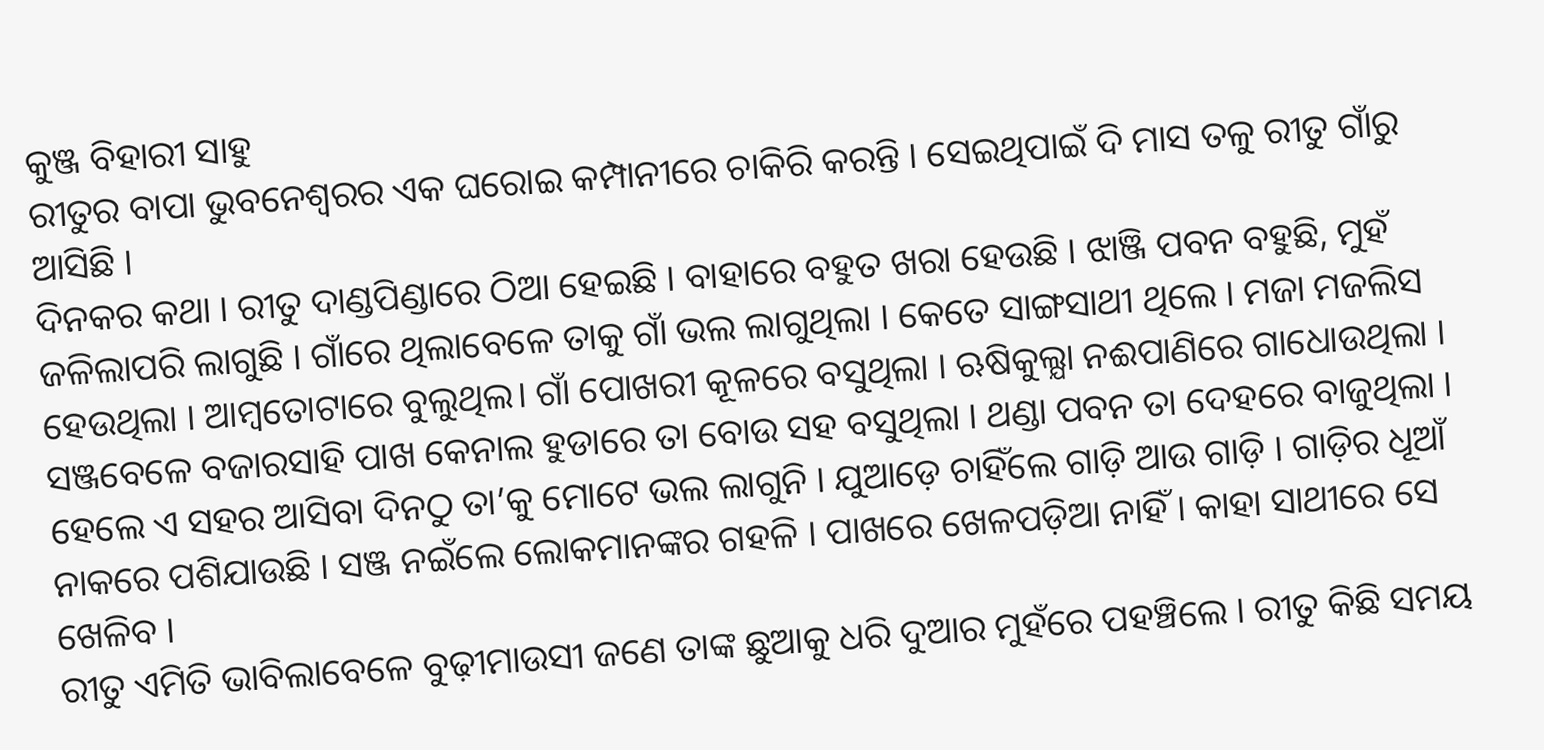କୁଞ୍ଜ ବିହାରୀ ସାହୁ
ରୀତୁର ବାପା ଭୁବନେଶ୍ବରର ଏକ ଘରୋଇ କମ୍ପାନୀରେ ଚାକିରି କରନ୍ତି । ସେଇଥିପାଇଁ ଦି ମାସ ତଳୁ ରୀତୁ ଗାଁରୁ ଆସିଛି ।
ଦିନକର କଥା । ରୀତୁ ଦାଣ୍ଡପିଣ୍ଡାରେ ଠିଆ ହେଇଛି । ବାହାରେ ବହୁତ ଖରା ହେଉଛି । ଝାଞ୍ଜି ପବନ ବହୁଛି, ମୁହଁ ଜଳିଲାପରି ଲାଗୁଛି । ଗାଁରେ ଥିଲାବେଳେ ତାକୁ ଗାଁ ଭଲ ଲାଗୁଥିଲା । କେତେ ସାଙ୍ଗସାଥୀ ଥିଲେ । ମଜା ମଜଲିସ ହେଉଥିଲା । ଆମ୍ବତୋଟାରେ ବୁଲୁଥିଲ। ଗାଁ ପୋଖରୀ କୂଳରେ ବସୁଥିଲା । ଋଷିକୁଲ୍ଯା ନଈପାଣିରେ ଗାଧୋଉଥିଲା । ସଞ୍ଜବେଳେ ବଜାରସାହି ପାଖ କେନାଲ ହୁଡାରେ ତା ବୋଉ ସହ ବସୁଥିଲା । ଥଣ୍ଡା ପବନ ତା ଦେହରେ ବାଜୁଥିଲା । ହେଲେ ଏ ସହର ଆସିବା ଦିନଠୁ ତା’କୁ ମୋଟେ ଭଲ ଲାଗୁନି । ଯୁଆଡ଼େ ଚାହିଁଲେ ଗାଡ଼ି ଆଉ ଗାଡ଼ି । ଗାଡ଼ିର ଧୂଆଁ ନାକରେ ପଶିଯାଉଛି । ସଞ୍ଜ ନଇଁଲେ ଲୋକମାନଙ୍କର ଗହଳି । ପାଖରେ ଖେଳପଡ଼ିଆ ନାହିଁ । କାହା ସାଥୀରେ ସେ ଖେଳିବ ।
ରୀତୁ ଏମିତି ଭାବିଲାବେଳେ ବୁଢ଼ୀମାଉସୀ ଜଣେ ତାଙ୍କ ଛୁଆକୁ ଧରି ଦୁଆର ମୁହଁରେ ପହଞ୍ଚିଲେ । ରୀତୁ କିଛି ସମୟ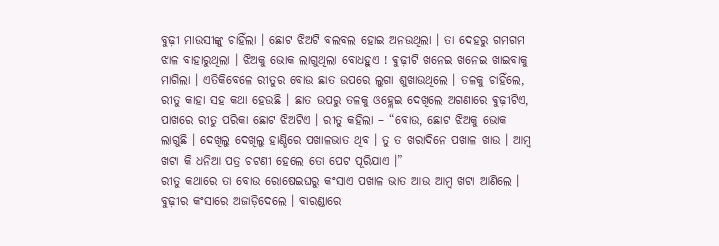ବୁଢ଼ୀ ମାଉସୀଙ୍କୁ ଚାହିଁଲା । ଛୋଟ ଝିଅଟି ବଲବଲ ହୋଇ ଅନଉଥିଲା । ତା ଦେହରୁ ଗମଗମ ଝାଳ ବାହାରୁଥିଲା । ଝିଅକୁ ଭୋକ ଲାଗୁଥିଲା ବୋଧହୁଏ ! ଵୁଢ଼ୀଟି ଖନେଇ ଖନେଇ ଖାଇବାକୁ ମାଗିଲା । ଏତିକିବେଳେ ରୀତୁର ବୋଉ ଛାତ ଉପରେ ଲୁଗା ଶୁଖାଉଥିଲେ । ତଳକୁ ଚାହିଁଲେ, ରୀତୁ କାହା ସହ କଥା ହେଉଛି । ଛାତ ଉପରୁ ତଳକୁ ଓହ୍ଲେଇ ଦେଖିଲେ ଅଗଣାରେ ଵୁଢ଼ୀଟିଏ, ପାଖରେ ରୀତୁ ପରିକା ଛୋଟ ଝିଅଟିଏ । ରୀତୁ କହିଲା – “ବୋଉ, ଛୋଟ ଝିଅକୁ ଭୋକ ଲାଗୁଛି । ଦେଖିଲୁ ଦେଖିଲୁ ହାଣ୍ଡିରେ ପଖାଳଭାତ ଥିବ । ତୁ ତ ଖରାଦିନେ ପଖାଳ ଖାଉ । ଆମ୍ବ ଖଟା କି ଧନିଆ ପତ୍ର ଚଟଣୀ ହେଲେ ତୋ ପେଟ ପୂରିଯାଏ ।”
ରୀତୁ କଥାରେ ତା ବୋଉ ରୋଷେଇଘରୁ କଂସାଏ ପଖାଳ ଭାତ ଆଉ ଆମ୍ବ ଖଟା ଆଣିଲେ । ବୁଢ଼ୀର କଂସାରେ ଅଜାଡ଼ିଦେଲେ । ବାରଣ୍ଡାରେ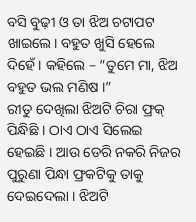ବସି ବୁଢ଼ୀ ଓ ତା ଝିଅ ଚଟାପଟ ଖାଇଲେ। ବହୁତ ଖୁସି ହେଲେ ଦିହେଁ । କହିଲେ – “ତୁମେ ମା, ଝିଅ ବହୁତ ଭଲ ମଣିଷ ।”
ରୀତୁ ଦେଖିଲା ଝିଅଟି ଚିରା ଫ୍ରକ୍ ପିନ୍ଧିଛି । ଠାଏ ଠାଏ ସିଲେଇ ହେଇଛି । ଆଉ ଡେରି ନକରି ନିଜର ପୁରୁଣା ପିନ୍ଧା ଫ୍ରକଟିକୁ ତାକୁ ଦେଇଦେଲା । ଝିଅଟି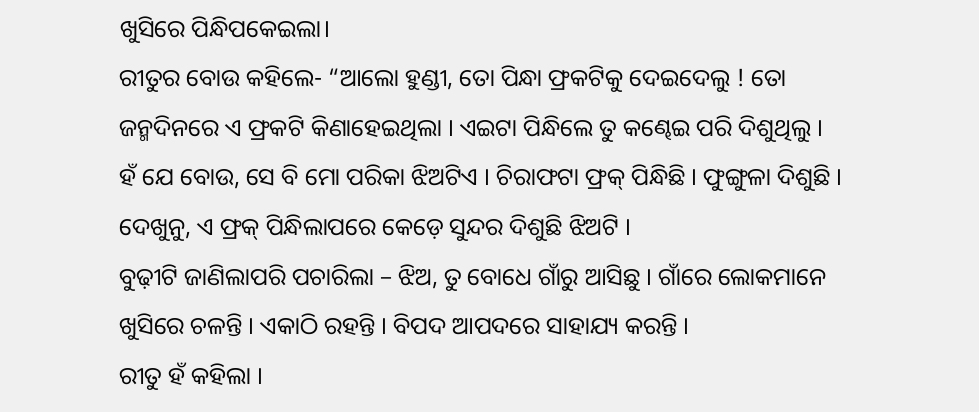ଖୁସିରେ ପିନ୍ଧିପକେଇଲା।
ରୀତୁର ବୋଉ କହିଲେ- “ଆଲୋ ହୁଣ୍ଡୀ, ତୋ ପିନ୍ଧା ଫ୍ରକଟିକୁ ଦେଇଦେଲୁ ! ତୋ ଜନ୍ମଦିନରେ ଏ ଫ୍ରକଟି କିଣାହେଇଥିଲା । ଏଇଟା ପିନ୍ଧିଲେ ତୁ କଣ୍ଢେଇ ପରି ଦିଶୁଥିଲୁ ।
ହଁ ଯେ ବୋଉ, ସେ ବି ମୋ ପରିକା ଝିଅଟିଏ । ଚିରାଫଟା ଫ୍ରକ୍ ପିନ୍ଧିଛି । ଫୁଙ୍ଗୁଳା ଦିଶୁଛି । ଦେଖୁନୁ, ଏ ଫ୍ରକ୍ ପିନ୍ଧିଲାପରେ କେଡ଼େ ସୁନ୍ଦର ଦିଶୁଛି ଝିଅଟି ।
ବୁଢ଼ୀଟି ଜାଣିଲାପରି ପଚାରିଲା – ଝିଅ, ତୁ ବୋଧେ ଗାଁରୁ ଆସିଛୁ । ଗାଁରେ ଲୋକମାନେ ଖୁସିରେ ଚଳନ୍ତି । ଏକାଠି ରହନ୍ତି । ବିପଦ ଆପଦରେ ସାହାଯ୍ୟ କରନ୍ତି ।
ରୀତୁ ହଁ କହିଲା ।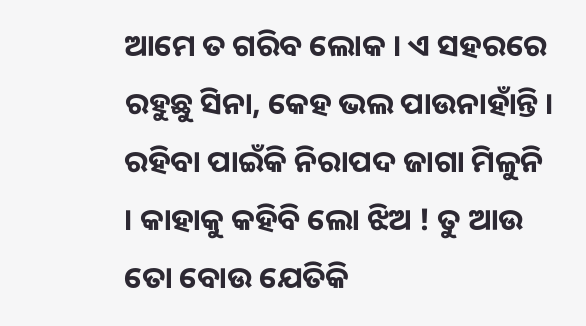ଆମେ ତ ଗରିବ ଲୋକ । ଏ ସହରରେ ରହୁଛୁ ସିନା, କେହ ଭଲ ପାଉନାହାଁନ୍ତି । ରହିବା ପାଇଁକି ନିରାପଦ ଜାଗା ମିଳୁନି । କାହାକୁ କହିବି ଲୋ ଝିଅ ! ତୁ ଆଉ ତୋ ବୋଉ ଯେତିକି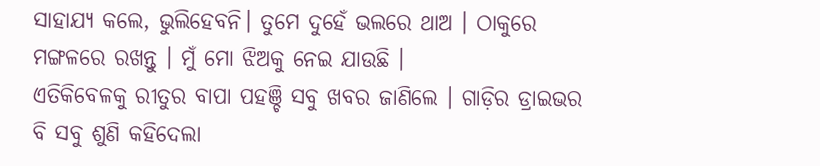ସାହାଯ୍ୟ କଲେ, ଭୁଲିହେବନି। ତୁମେ ଦୁହେଁ ଭଲରେ ଥାଅ । ଠାକୁରେ ମଙ୍ଗଳରେ ରଖନ୍ତୁ । ମୁଁ ମୋ ଝିଅକୁ ନେଇ ଯାଉଛି ।
ଏତିକିବେଳକୁ ରୀତୁର ବାପା ପହଞ୍ଚି ସବୁ ଖବର ଜାଣିଲେ । ଗାଡ଼ିର ଡ୍ରାଇଭର ବି ସବୁ ଶୁଣି କହିଦେଲା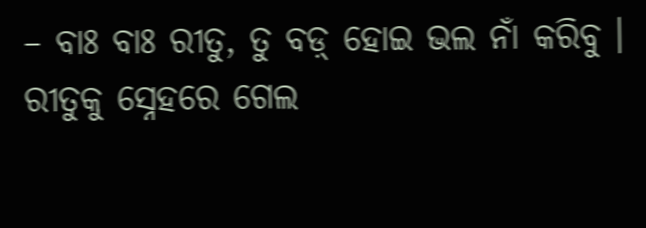– ବାଃ ବାଃ ରୀତୁ, ତୁ ବଡ଼୍ ହୋଇ ଭଲ ନାଁ କରିବୁ ।
ରୀତୁକୁ ସ୍ନେହରେ ଗେଲ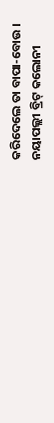କରିଦେଲେ ତା ବାପା-ବୋଉ ।
ନୟାପଲ୍ଲୀ ବ୍ରିଟ୍ କଲୋନୀ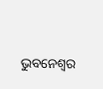ଭୁବନେଶ୍ବର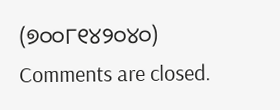(୭୦୦୮୧୪୨୦୪୦)
Comments are closed.